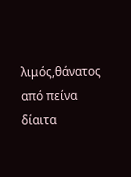λιμός,θάνατος από πείνα
δίαιτα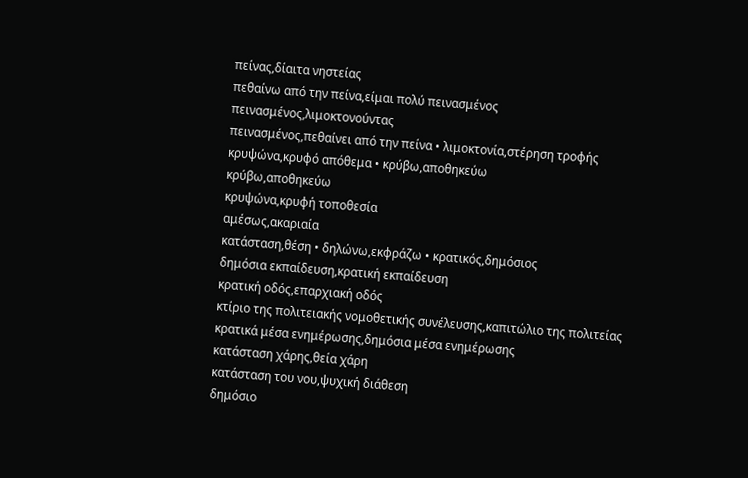πείνας,δίαιτα νηστείας
πεθαίνω από την πείνα,είμαι πολύ πεινασμένος
πεινασμένος,λιμοκτονούντας
πεινασμένος,πεθαίνει από την πείνα • λιμοκτονία,στέρηση τροφής
κρυψώνα,κρυφό απόθεμα • κρύβω,αποθηκεύω
κρύβω,αποθηκεύω
κρυψώνα,κρυφή τοποθεσία
αμέσως,ακαριαία
κατάσταση,θέση • δηλώνω,εκφράζω • κρατικός,δημόσιος
δημόσια εκπαίδευση,κρατική εκπαίδευση
κρατική οδός,επαρχιακή οδός
κτίριο της πολιτειακής νομοθετικής συνέλευσης,καπιτώλιο της πολιτείας
κρατικά μέσα ενημέρωσης,δημόσια μέσα ενημέρωσης
κατάσταση χάρης,θεία χάρη
κατάσταση του νου,ψυχική διάθεση
δημόσιο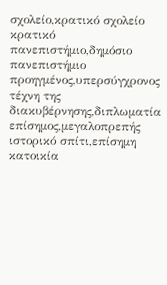σχολείο,κρατικό σχολείο
κρατικό πανεπιστήμιο,δημόσιο πανεπιστήμιο
προηγμένος,υπερσύγχρονος
τέχνη της διακυβέρνησης,διπλωματία
επίσημος,μεγαλοπρεπής
ιστορικό σπίτι,επίσημη κατοικία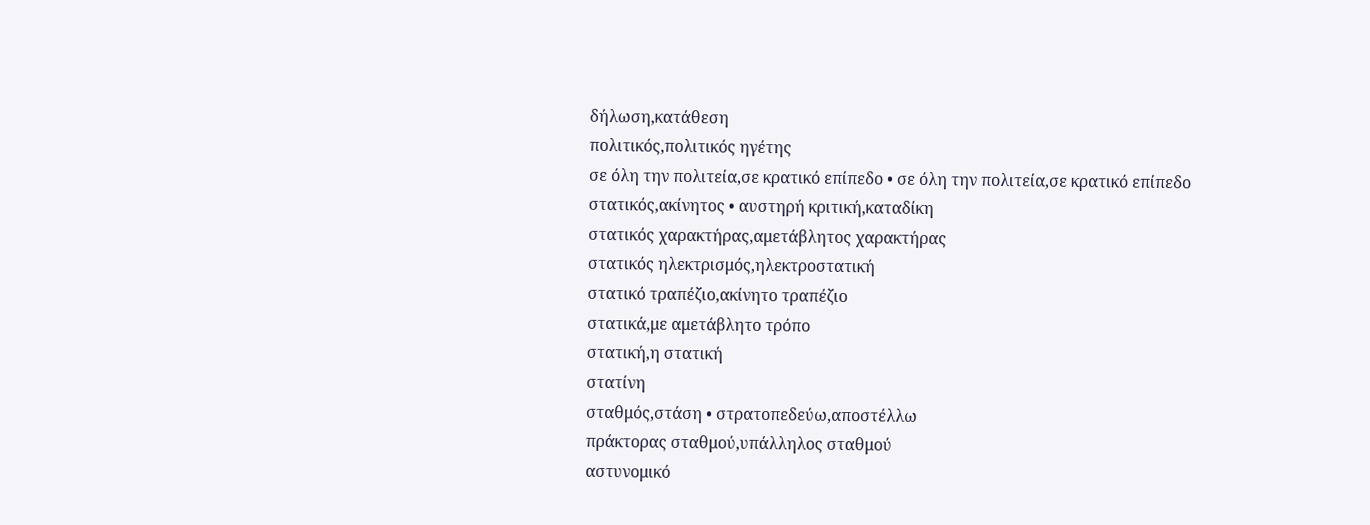δήλωση,κατάθεση
πολιτικός,πολιτικός ηγέτης
σε όλη την πολιτεία,σε κρατικό επίπεδο • σε όλη την πολιτεία,σε κρατικό επίπεδο
στατικός,ακίνητος • αυστηρή κριτική,καταδίκη
στατικός χαρακτήρας,αμετάβλητος χαρακτήρας
στατικός ηλεκτρισμός,ηλεκτροστατική
στατικό τραπέζιο,ακίνητο τραπέζιο
στατικά,με αμετάβλητο τρόπο
στατική,η στατική
στατίνη
σταθμός,στάση • στρατοπεδεύω,αποστέλλω
πράκτορας σταθμού,υπάλληλος σταθμού
αστυνομικό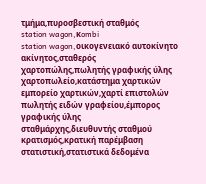τμήμα,πυροσβεστική σταθμός
station wagon,κombi
station wagon,οικογενειακό αυτοκίνητο
ακίνητος,σταθερός
χαρτοπώλης,πωλητής γραφικής ύλης
χαρτοπωλείο,κατάστημα χαρτικών
εμπορείο χαρτικών,χαρτί επιστολών
πωλητής ειδών γραφείου,έμπορος γραφικής ύλης
σταθμάρχης,διευθυντής σταθμού
κρατισμός,κρατική παρέμβαση
στατιστική,στατιστικά δεδομένα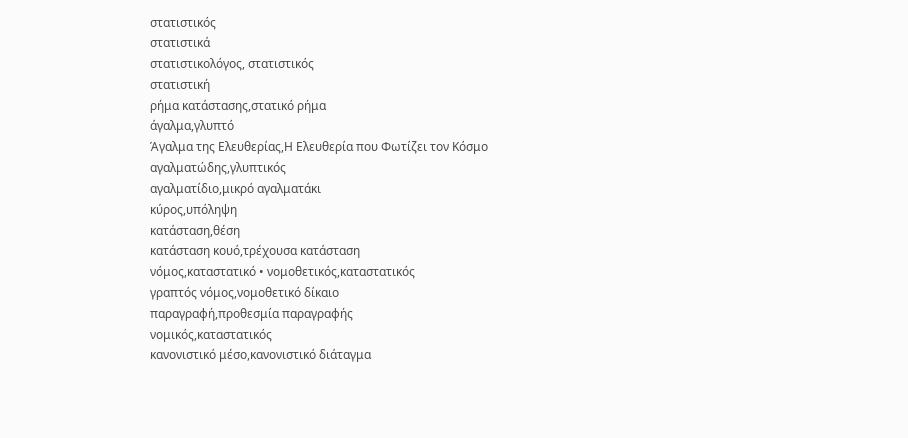στατιστικός
στατιστικά
στατιστικολόγος, στατιστικός
στατιστική
ρήμα κατάστασης,στατικό ρήμα
άγαλμα,γλυπτό
Άγαλμα της Ελευθερίας,Η Ελευθερία που Φωτίζει τον Κόσμο
αγαλματώδης,γλυπτικός
αγαλματίδιο,μικρό αγαλματάκι
κύρος,υπόληψη
κατάσταση,θέση
κατάσταση κουό,τρέχουσα κατάσταση
νόμος,καταστατικό • νομοθετικός,καταστατικός
γραπτός νόμος,νομοθετικό δίκαιο
παραγραφή,προθεσμία παραγραφής
νομικός,καταστατικός
κανονιστικό μέσο,κανονιστικό διάταγμα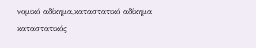νομικό αδίκημα,καταστατικό αδίκημα
καταστατικός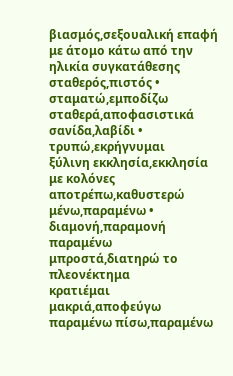βιασμός,σεξουαλική επαφή με άτομο κάτω από την ηλικία συγκατάθεσης
σταθερός,πιστός • σταματώ,εμποδίζω
σταθερά,αποφασιστικά
σανίδα,λαβίδι • τρυπώ,εκρήγνυμαι
ξύλινη εκκλησία,εκκλησία με κολόνες
αποτρέπω,καθυστερώ
μένω,παραμένω • διαμονή,παραμονή
παραμένω μπροστά,διατηρώ το πλεονέκτημα
κρατιέμαι μακριά,αποφεύγω
παραμένω πίσω,παραμένω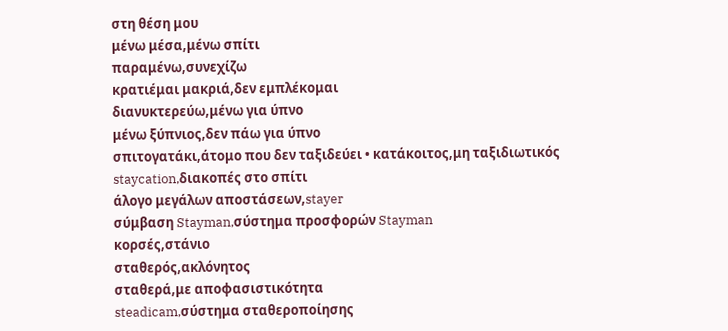στη θέση μου
μένω μέσα,μένω σπίτι
παραμένω,συνεχίζω
κρατιέμαι μακριά,δεν εμπλέκομαι
διανυκτερεύω,μένω για ύπνο
μένω ξύπνιος,δεν πάω για ύπνο
σπιτογατάκι,άτομο που δεν ταξιδεύει • κατάκοιτος,μη ταξιδιωτικός
staycation,διακοπές στο σπίτι
άλογο μεγάλων αποστάσεων,stayer
σύμβαση Stayman,σύστημα προσφορών Stayman
κορσές,στάνιο
σταθερός,ακλόνητος
σταθερά,με αποφασιστικότητα
steadicam,σύστημα σταθεροποίησης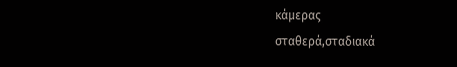κάμερας
σταθερά,σταδιακά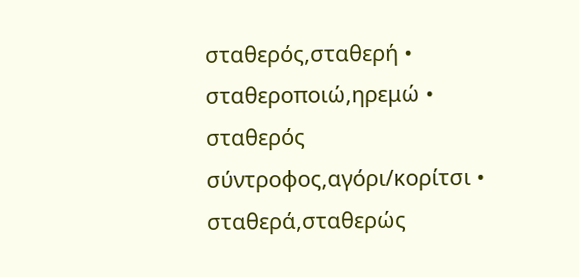σταθερός,σταθερή • σταθεροποιώ,ηρεμώ • σταθερός σύντροφος,αγόρι/κορίτσι • σταθερά,σταθερώς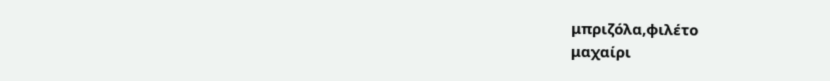μπριζόλα,φιλέτο
μαχαίρι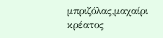μπριζόλας,μαχαίρι κρέατος